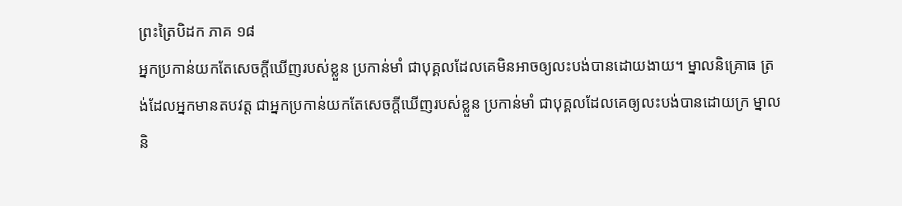ព្រះត្រៃបិដក ភាគ ១៨
អ្នកប្រកាន់យកតែសេចក្តីឃើញរបស់ខ្លួន ប្រកាន់មាំ ជាបុគ្គលដែលគេមិនអាចឲ្យលះបង់បានដោយងាយ។ ម្នាលនិគ្រោធ ត្រង់ដែលអ្នកមានតបវត្ត ជាអ្នកប្រកាន់យកតែសេចក្តីឃើញរបស់ខ្លួន ប្រកាន់មាំ ជាបុគ្គលដែលគេឲ្យលះបង់បានដោយក្រ ម្នាលនិ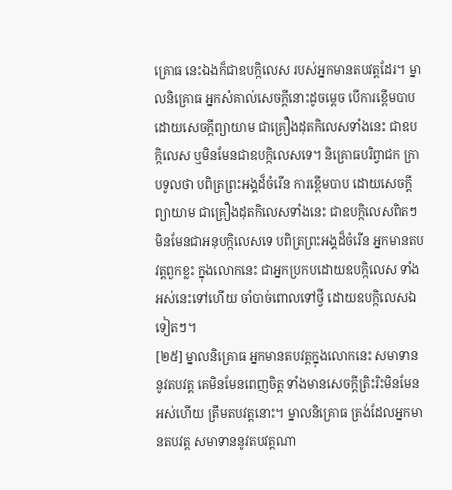គ្រោធ នេះឯងក៏ជាឧបក្កិលេស របស់អ្នកមានតបវត្តដែរ។ ម្នាលនិគ្រោធ អ្នកសំគាល់សេចក្តីនោះដូចម្តេច បើការខ្ពើមបាប ដោយសេចក្តីព្យាយាម ជាគ្រឿងដុតកិលេសទាំងនេះ ជាឧបក្កិលេស ឬមិនមែនជាឧបក្កិលេសទេ។ និគ្រោធបរិព្វាជក ក្រាបទូលថា បពិត្រព្រះអង្គដ៏ចំរើន ការខ្ពើមបាប ដោយសេចក្តីព្យាយាម ជាគ្រឿងដុតកិលេសទាំងនេះ ជាឧបក្កិលេសពិតៗ មិនមែនជាអនុបក្កិលេសទេ បពិត្រព្រះអង្គដ៏ចំរើន អ្នកមានតបវត្តពួកខ្លះ ក្នុងលោកនេះ ជាអ្នកប្រកបដោយឧបក្កិលេស ទាំងអស់នេះទៅហើយ ចាំបាច់ពោលទៅថ្វី ដោយឧបក្កិលេសឯទៀតៗ។
[២៥] ម្នាលនិគ្រោធ អ្នកមានតបវត្តក្នុងលោកនេះ សមាទាននូវតបវត្ត គេមិនមែនពេញចិត្ត ទាំងមានសេចក្តីត្រិះរិះមិនមែនអស់ហើយ ត្រឹមតបវត្តនោះ។ ម្នាលនិគ្រោធ ត្រង់ដែលអ្នកមានតបវត្ត សមាទាននូវតបវត្តណា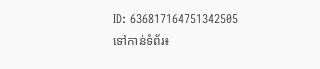ID: 636817164751342505
ទៅកាន់ទំព័រ៖